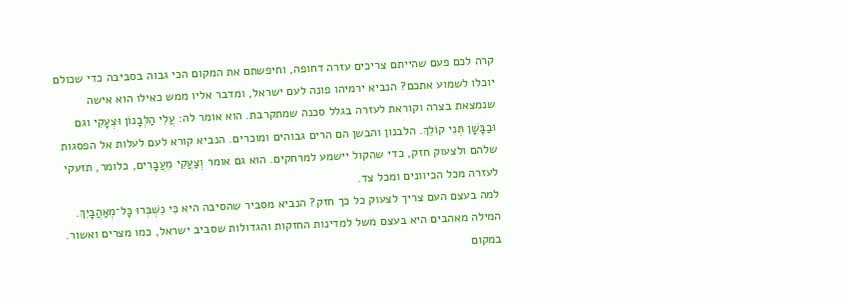קרה לכם פעם שהייתם צריכים עזרה דחופה, וחיפשתם את המקום הכי גבוה בסביבה כדי שכולם יוכלו לשמוע אתכם? הנביא ירמיהו פונה לעם ישראל, ומדבר אליו ממש כאילו הוא אישה שנמצאת בצרה וקוראת לעזרה בגלל סכנה שמתקרבת. הוא אומר לה: עֲלִי הַלְּבָנוֹן וּצְעָקִי וגם וּבַבָּשָׁן תְּנִי קוֹלֵךְ. הלבנון והבשן הם הרים גבוהים ומוכרים. הנביא קורא לעם לעלות אל הפסגות שלהם ולצעוק חזק, כדי שהקול יישמע למרחקים. הוא גם אומר וְצַעֲקִי מֵעֲבָרִים, כלומר, תזעקי לעזרה מכל הכיוונים ומכל צד.
למה בעצם העם צריך לצעוק כל כך חזק? הנביא מסביר שהסיבה היא כִּי נִשְׁבְּרוּ כָּל־מְאַהֲבָיִךְ. המילה מאהבים היא בעצם משל למדינות החזקות והגדולות שסביב ישראל, כמו מצרים ואשור. במקום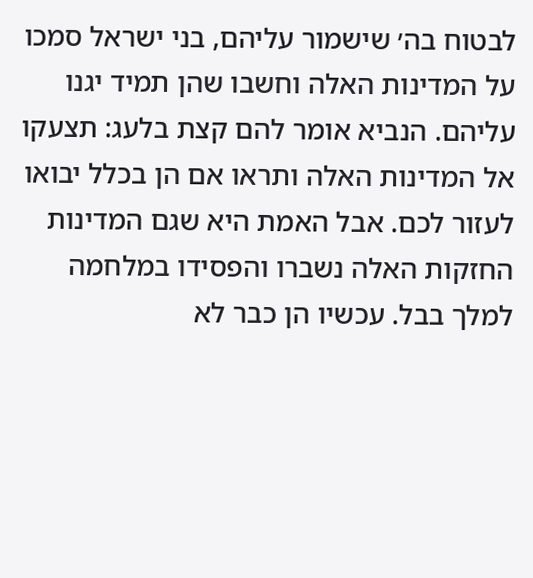לבטוח בה׳ שישמור עליהם, בני ישראל סמכו על המדינות האלה וחשבו שהן תמיד יגנו עליהם. הנביא אומר להם קצת בלעג: תצעקו אל המדינות האלה ותראו אם הן בכלל יבואו לעזור לכם. אבל האמת היא שגם המדינות החזקות האלה נשברו והפסידו במלחמה למלך בבל. עכשיו הן כבר לא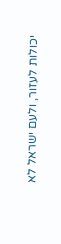יכולות לעזור, ולעם ישראל לא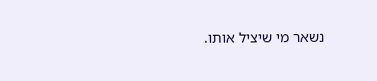נשאר מי שיציל אותו.